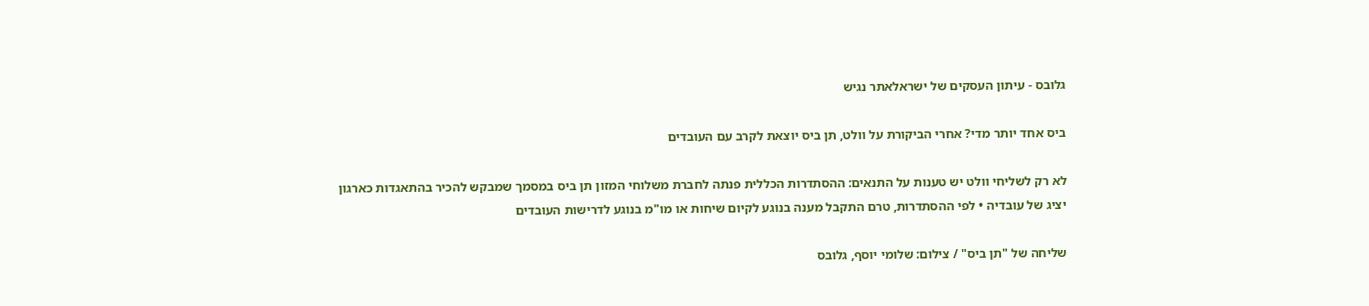גלובס - עיתון העסקים של ישראלאתר נגיש

ביס אחד יותר מדי? אחרי הביקורת על וולט, תן ביס יוצאת לקרב עם העובדים

לא רק לשליחי וולט יש טענות על התנאים: ההסתדרות הכללית פנתה לחברת משלוחי המזון תן ביס במסמך שמבקש להכיר בהתאגדות כארגון יציג של עובדיה • לפי ההסתדרות, טרם התקבל מענה בנוגע לקיום שיחות או מו"מ בנוגע לדרישות העובדים

שליחה של "תן ביס" / צילום: שלומי יוסף, גלובס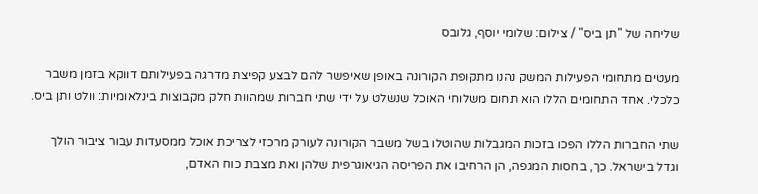שליחה של "תן ביס" / צילום: שלומי יוסף, גלובס

מעטים מתחומי הפעילות המשק נהנו מתקופת הקורונה באופן שאיפשר להם לבצע קפיצת מדרגה בפעילותם דווקא בזמן משבר כלכלי. אחד התחומים הללו הוא תחום משלוחי האוכל שנשלט על ידי שתי חברות שמהוות חלק מקבוצות בינלאומיות: וולט ותן ביס.

שתי החברות הללו הפכו בזכות המגבלות שהוטלו בשל משבר הקורונה לעורק מרכזי לצריכת אוכל ממסעדות עבור ציבור הולך וגדל בישראל. כך, בחסות המגפה, הן הרחיבו את הפריסה הגיאוגרפית שלהן ואת מצבת כוח האדם,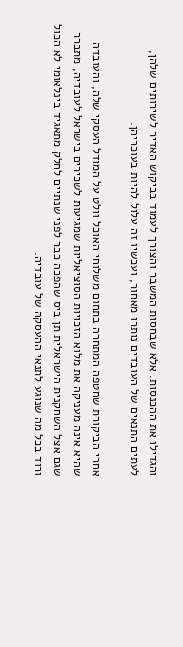והגדילו את ההכנסות. אלא שבחסות המשבר והצורך לעמוד בביקוש האדיר לשירותים שלהן, לעתים התנאים של העובדים נותרו מאחור, ועכשיו זה עלול להיות בעוכריהן.

אחרי הביקורת שחטפה המתחרה בתחום משלוחי האוכל וולט על המודל העסקי שלה, והעובדה שהיא אינה מעניקה את מלוא הזכויות הסוציאליות שמגיעות לשכירים בישראל לעובדיה, מתברר שגם אצל השחקנית הישראלית תן ביס שהפכה כבר לפני שנתיים לחלק מתאגיד בינלאומי לא הכול ורוד בכל מה שנוגע לתנאי ההעסקה של עובדיה.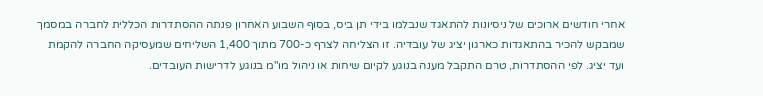אחרי חודשים ארוכים של ניסיונות להתאגד שנבלמו בידי תן ביס, בסוף השבוע האחרון פנתה ההסתדרות הכללית לחברה במסמך שמבקש להכיר בהתאגדות כארגון יציג של עובדיה. זו הצליחה לצרף כ-700 מתוך 1,400 השליחים שמעסיקה החברה להקמת ועד יציג. לפי ההסתדרות, טרם התקבל מענה בנוגע לקיום שיחות או ניהול מו"מ בנוגע לדרישות העובדים.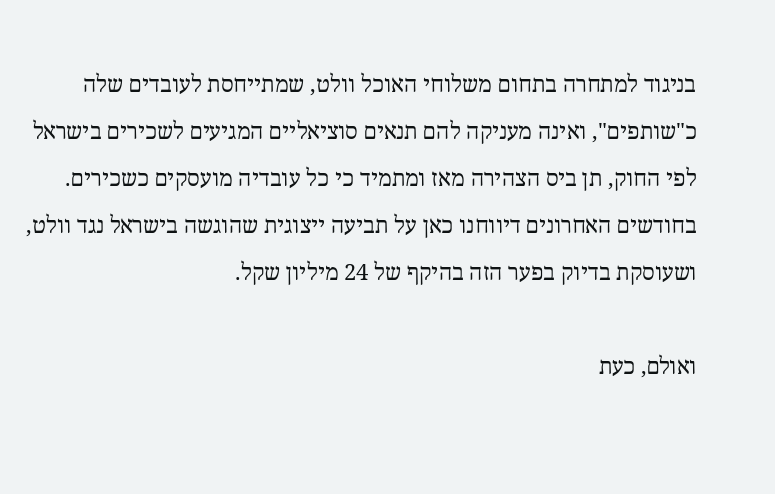בניגוד למתחרה בתחום משלוחי האוכל וולט, שמתייחסת לעובדים שלה כ"שותפים", ואינה מעניקה להם תנאים סוציאליים המגיעים לשכירים בישראל לפי החוק, תן ביס הצהירה מאז ומתמיד כי כל עובדיה מועסקים כשכירים. בחודשים האחרונים דיווחנו כאן על תביעה ייצוגית שהוגשה בישראל נגד וולט, ושעוסקת בדיוק בפער הזה בהיקף של 24 מיליון שקל.

ואולם, כעת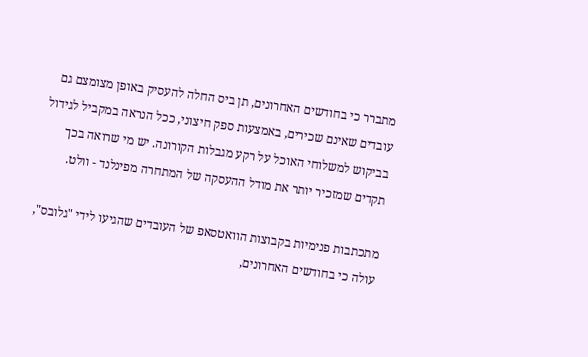מתברר כי בחודשים האחרונים, תן ביס החלה להעסיק באופן מצומצם גם עובדים שאינם שכירים, באמצעות ספק חיצוני, ככל הנראה במקביל לגידול בביקוש למשלוחי האוכל על רקע מגבלות הקורונה. יש מי שרואה בכך תקדים שמזכיר יותר את מודל ההעסקה של המתחרה מפינלנד - וולט.

מתכתבות פנימיות בקבוצות הוואטסאפ של העובדים שהגיעו לידי "גלובס", עולה כי בחודשים האחרונים,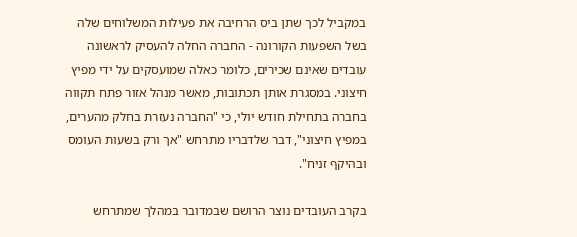במקביל לכך שתן ביס הרחיבה את פעילות המשלוחים שלה בשל השפעות הקורונה - החברה החלה להעסיק לראשונה עובדים שאינם שכירים, כלומר כאלה שמועסקים על ידי מפיץ חיצוני. במסגרת אותן תכתובות, מאשר מנהל אזור פתח תקווה בחברה בתחילת חודש יולי, כי "החברה נעזרת בחלק מהערים, במפיץ חיצוני", דבר שלדבריו מתרחש "אך ורק בשעות העומס ובהיקף זניח".

בקרב העובדים נוצר הרושם שבמדובר במהלך שמתרחש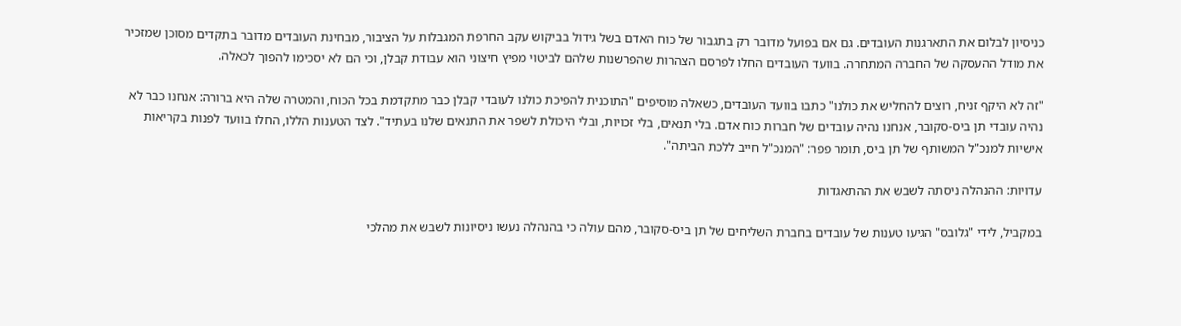כניסיון לבלום את התארגנות העובדים. גם אם בפועל מדובר רק בתגבור של כוח האדם בשל גידול בביקוש עקב החרפת המגבלות על הציבור, מבחינת העובדים מדובר בתקדים מסוכן שמזכיר את מודל ההעסקה של החברה המתחרה. בוועד העובדים החלו לפרסם הצהרות שהפרשנות שלהם לביטוי מפיץ חיצוני הוא עבודת קבלן, וכי הם לא יסכימו להפוך לכאלה.

"זה לא היקף זניח, רוצים להחליש את כולנו" כתבו בוועד העובדים, כשאלה מוסיפים "התוכנית להפיכת כולנו לעובדי קבלן כבר מתקדמת בכל הכוח, והמטרה שלה היא ברורה: אנחנו כבר לא נהיה עובדי תן ביס-סקובר, אנחנו נהיה עובדים של חברות כוח אדם. בלי תנאים, בלי זכויות, ובלי היכולת לשפר את התנאים שלנו בעתיד". לצד הטענות הללו, החלו בוועד לפנות בקריאות אישיות למנכ"ל המשותף של תן ביס, תומר פפר: "המנכ"ל חייב ללכת הביתה".

עדויות: ההנהלה ניסתה לשבש את ההתאגדות

במקביל, לידי "גלובס" הגיעו טענות של עובדים בחברת השליחים של תן ביס-סקובר, מהם עולה כי בהנהלה נעשו ניסיונות לשבש את מהלכי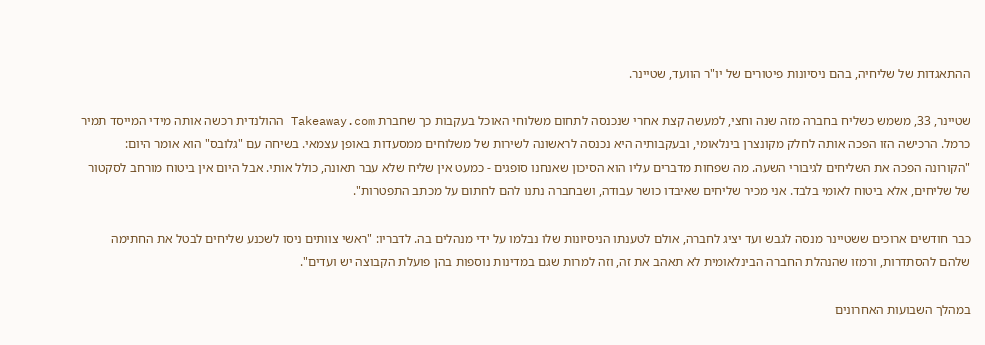ההתאגדות של שליחיה, בהם ניסיונות פיטורים של יו"ר הוועד, שטיינר.

שטיינר, 33, משמש כשליח בחברה מזה שנה וחצי, למעשה קצת אחרי שנכנסה לתחום משלוחי האוכל בעקבות כך שחברת Takeaway.com ההולנדית רכשה אותה מידי המייסד תמיר כרמל. הרכישה הזו הפכה אותה לחלק מקונצרן בינלאומי, ובעקבותיה היא נכנסה לראשונה לשירות של משלוחים ממסעדות באופן עצמאי. בשיחה עם "גלובס" הוא אומר היום: "הקורונה הפכה את השליחים לגיבורי השעה. מה שפחות מדברים עליו הוא הסיכון שאנחנו סופגים - כמעט אין שליח שלא עבר תאונה, כולל אותי. אבל היום אין ביטוח מורחב לסקטור של שליחים, אלא ביטוח לאומי בלבד. אני מכיר שליחים שאיבדו כושר עבודה, ושבחברה נתנו להם לחתום על מכתב התפטרות".

כבר חודשים ארוכים ששטיינר מנסה לגבש ועד יציג לחברה, אולם לטענתו הניסיונות שלו נבלמו על ידי מנהלים בה. לדבריו: "ראשי צוותים ניסו לשכנע שליחים לבטל את החתימה שלהם להסתדרות, ורמזו שהנהלת החברה הבינלאומית לא תאהב את זה, וזה למרות שגם במדינות נוספות בהן פועלת הקבוצה יש ועדים".

במהלך השבועות האחרונים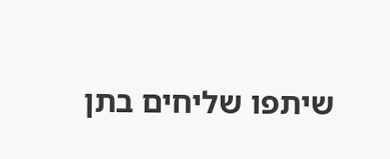שיתפו שליחים בתן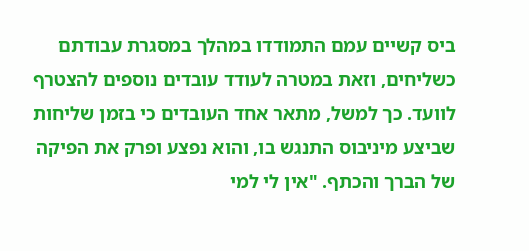ביס קשיים עמם התמודדו במהלך במסגרת עבודתם כשליחים, וזאת במטרה לעודד עובדים נוספים להצטרף לוועד. כך למשל, מתאר אחד העובדים כי בזמן שליחות שביצע מיניבוס התנגש בו, והוא נפצע ופרק את הפיקה של הברך והכתף. "אין לי למי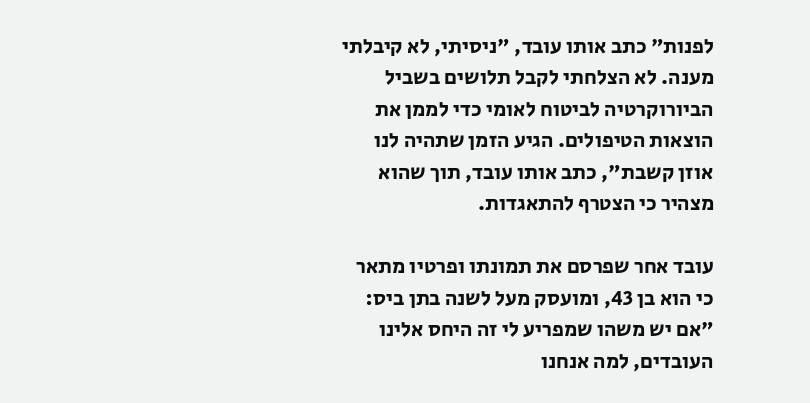לפנות" כתב אותו עובד, "ניסיתי, לא קיבלתי מענה. לא הצלחתי לקבל תלושים בשביל הביורוקרטיה לביטוח לאומי כדי לממן את הוצאות הטיפולים. הגיע הזמן שתהיה לנו אוזן קשבת", כתב אותו עובד, תוך שהוא מצהיר כי הצטרף להתאגדות.

עובד אחר שפרסם את תמונתו ופרטיו מתאר כי הוא בן 43, ומועסק מעל לשנה בתן ביס: "אם יש משהו שמפריע לי זה היחס אלינו העובדים, למה אנחנו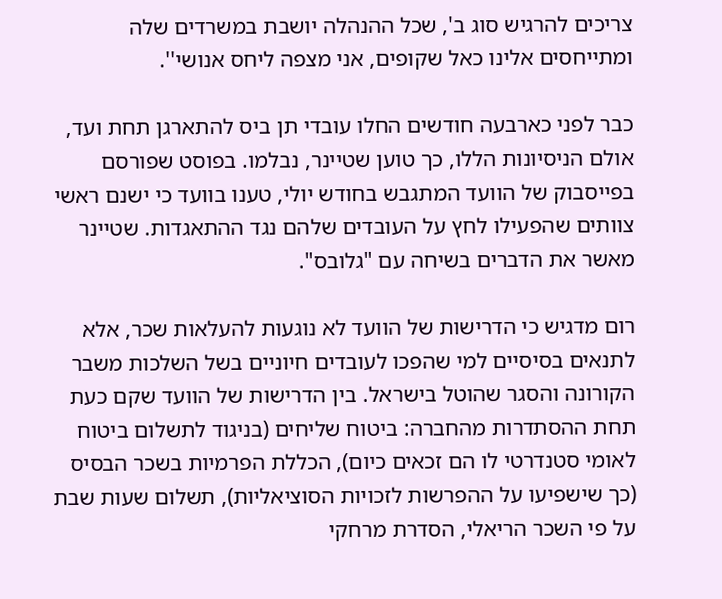צריכים להרגיש סוג ב', שכל ההנהלה יושבת במשרדים שלה ומתייחסים אלינו כאל שקופים, אני מצפה ליחס אנושי''.

כבר לפני כארבעה חודשים החלו עובדי תן ביס להתארגן תחת ועד, אולם הניסיונות הללו, כך טוען שטיינר, נבלמו. בפוסט שפורסם בפייסבוק של הוועד המתגבש בחודש יולי, טענו בוועד כי ישנם ראשי צוותים שהפעילו לחץ על העובדים שלהם נגד ההתאגדות. שטיינר מאשר את הדברים בשיחה עם "גלובס".

רום מדגיש כי הדרישות של הוועד לא נוגעות להעלאות שכר, אלא לתנאים בסיסיים למי שהפכו לעובדים חיוניים בשל השלכות משבר הקורונה והסגר שהוטל בישראל. בין הדרישות של הוועד שקם כעת תחת ההסתדרות מהחברה: ביטוח שליחים (בניגוד לתשלום ביטוח לאומי סטנדרטי לו הם זכאים כיום), הכללת הפרמיות בשכר הבסיס (כך שישפיעו על ההפרשות לזכויות הסוציאליות), תשלום שעות שבת על פי השכר הריאלי, הסדרת מרחקי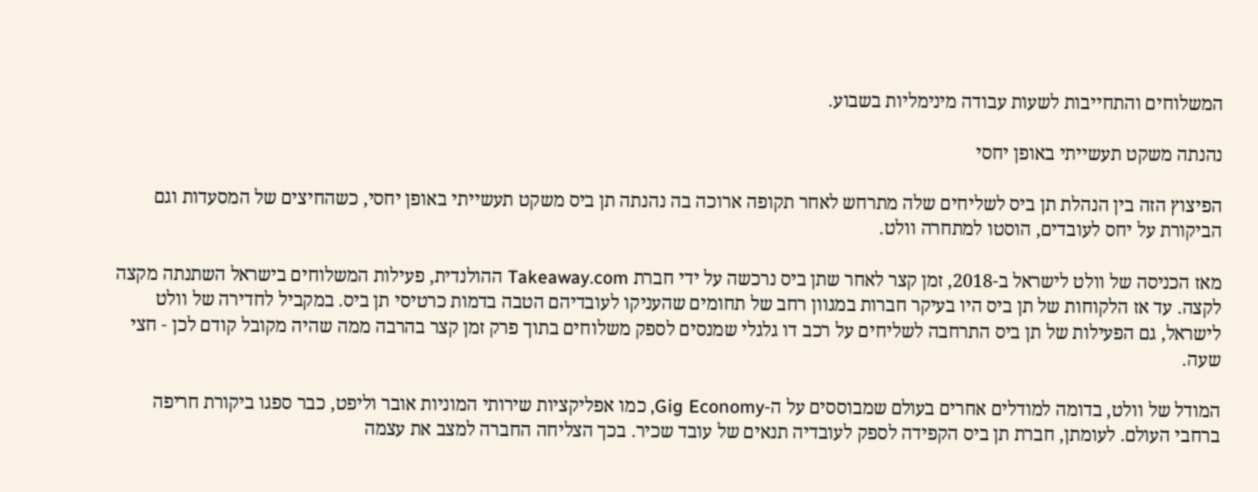המשלוחים והתחייבות לשעות עבודה מינימליות בשבוע.

נהנתה משקט תעשייתי באופן יחסי

הפיצוץ הזה בין הנהלת תן ביס לשליחים שלה מתרחש לאחר תקופה ארוכה בה נהנתה תן ביס משקט תעשייתי באופן יחסי, כשהחיצים של המסעדות וגם הביקורת על יחס לעובדים, הוסטו למתחרה וולט.

מאז הכניסה של וולט לישראל ב-2018, זמן קצר לאחר שתן ביס נרכשה על ידי חברת Takeaway.com ההולנדית, פעילות המשלוחים בישראל השתנתה מקצה לקצה. עד אז הלקוחות של תן ביס היו בעיקר חברות במגוון רחב של תחומים שהעניקו לעובדיהם הטבה בדמות כרטיסי תן ביס. במקביל לחדירה של וולט לישראל, גם הפעילות של תן ביס התרחבה לשליחים על רכב דו גלגלי שמנסים לספק משלוחים בתוך פרק זמן קצר בהרבה ממה שהיה מקובל קודם לכן - חצי שעה.

המודל של וולט, בדומה למודלים אחרים בעולם שמבוססים על ה-Gig Economy, כמו אפליקציות שירותי המוניות אובר וליפט, כבר ספגו ביקורת חריפה ברחבי העולם. לעומתן, חברת תן ביס הקפידה לספק לעובדיה תנאים של עובד שכיר. בכך הצליחה החברה למצב את עצמה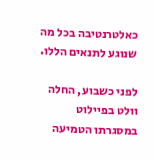כאלטרנטיבה בכל מה שנוגע לתנאים הללו.

לפני כשבוע, החלה וולט בפיילוט במסגרתו הטמיעה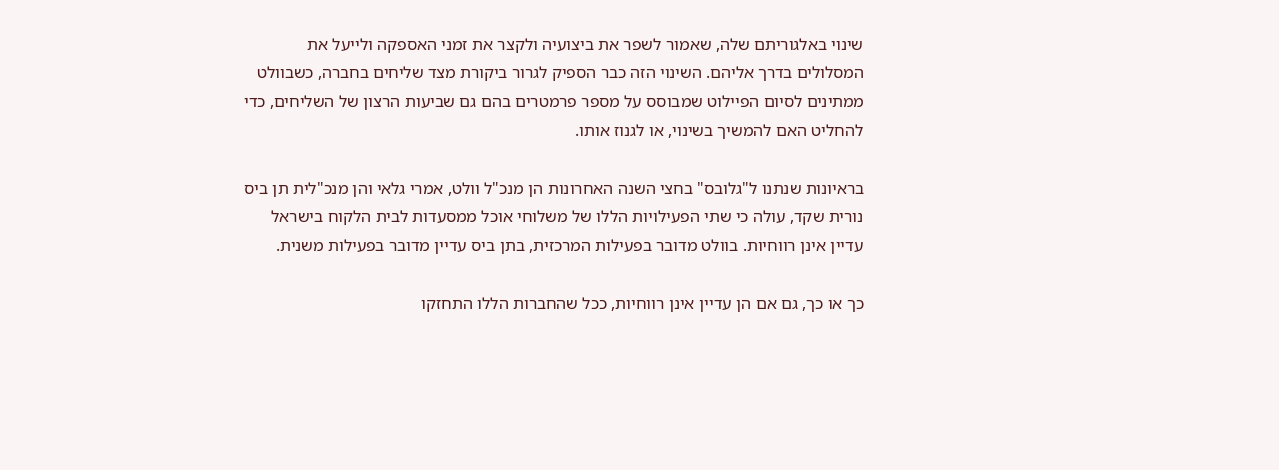שינוי באלגוריתם שלה, שאמור לשפר את ביצועיה ולקצר את זמני האספקה ולייעל את המסלולים בדרך אליהם. השינוי הזה כבר הספיק לגרור ביקורת מצד שליחים בחברה, כשבוולט ממתינים לסיום הפיילוט שמבוסס על מספר פרמטרים בהם גם שביעות הרצון של השליחים, כדי להחליט האם להמשיך בשינוי, או לגנוז אותו.

בראיונות שנתנו ל"גלובס" בחצי השנה האחרונות הן מנכ"ל וולט, אמרי גלאי והן מנכ"לית תן ביס נורית שקד, עולה כי שתי הפעילויות הללו של משלוחי אוכל ממסעדות לבית הלקוח בישראל עדיין אינן רווחיות. בוולט מדובר בפעילות המרכזית, בתן ביס עדיין מדובר בפעילות משנית.

כך או כך, גם אם הן עדיין אינן רווחיות, ככל שהחברות הללו התחזקו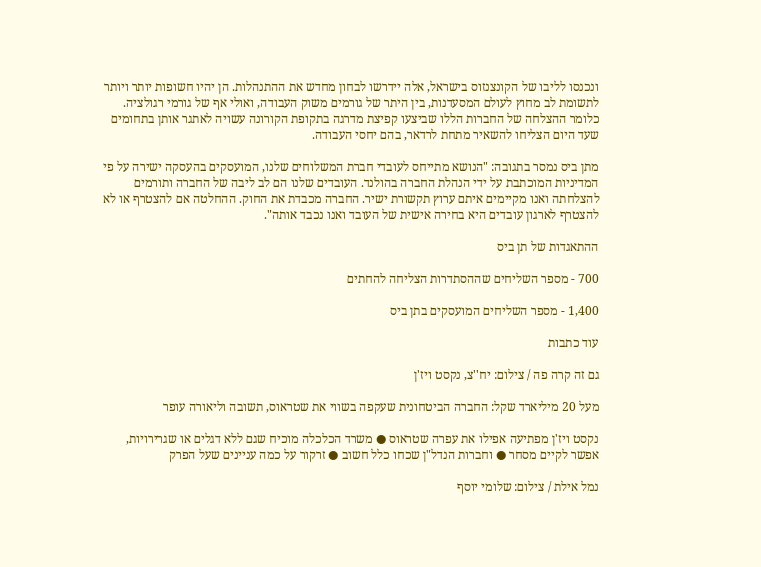ונכנסו לליבו של הקונצנזוס בישראל, אלה יידרשו לבחון מחדש את ההתנהלות. הן יהיו חשופות יותר ויותר לתשומת לב מחוץ לעולם המסעדנות, בין היתר של גורמים משוק העבודה, ואולי אף של גורמי רגולציה. כלומר ההצלחה של החברות הללו שביצעו קפיצת מדרגה בתקופת הקורונה עשויה לאתגר אותן בתחומים שעד היום הצליחו להשאיר מתחת לרדאר, בהם יחסי העבודה.

מתן ביס נמסר בתגובה: "הנושא מתייחס לעובדי חברת המשלוחים שלנו, המועסקים בהעסקה ישירה על פי המדיניות המוכתבת על ידי הנהלת החברה בהולנד. העובדים שלנו הם לב ליבה של החברה ותורמים להצלחתה ואנו מקיימים איתם ערוץ תקשורת ישיר. החברה מכבדת את החוק. ההחלטה אם להצטרף או לא להצטרף לארגון עובדים היא בחירה אישית של העובד ואנו נכבד אותה".

ההתאגדות של תן ביס

700 - מספר השליחים שההסתדרות הצליחה להחתים

1,400 - מספר השליחים המועסקים בתן ביס

עוד כתבות

גם זה קרה פה / צילום: יח''צ, נקסט ויז'ן

מעל 20 מיליארד שקל: החברה הביטחונית שעקפה בשווי את שטראוס, תשובה וליאורה עופר

נקסט ויז'ן מפתיעה אפילו את עפרה שטראוס ● משרד הכלכלה מוכיח שגם ללא דגלים או שגרירויות, אפשר לקיים מסחר ● וחברות הנדל"ן שכחו כלל חשוב ● זרקור על כמה עניינים שעל הפרק

נמל אילת / צילום: שלומי יוסף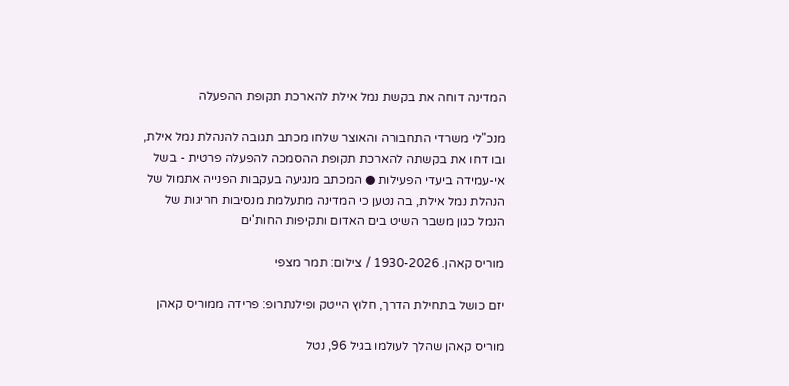המדינה דוחה את בקשת נמל אילת להארכת תקופת ההפעלה

מנכ"לי משרדי התחבורה והאוצר שלחו מכתב תגובה להנהלת נמל אילת, ובו דחו את בקשתה להארכת תקופת ההסמכה להפעלה פרטית - בשל אי-עמידה ביעדי הפעילות ● המכתב מנגיעה בעקבות הפנייה אתמול של הנהלת נמל אילת, בה נטען כי המדינה מתעלמת מנסיבות חריגות של הנמל כגון משבר השיט בים האדום ותקיפות החות'ים

מוריס קאהן. 1930-2026 / צילום: תמר מצפי

יזם כושל בתחילת הדרך, חלוץ הייטק ופילנתרופ: פרידה ממוריס קאהן

מוריס קאהן שהלך לעולמו בגיל 96, נטל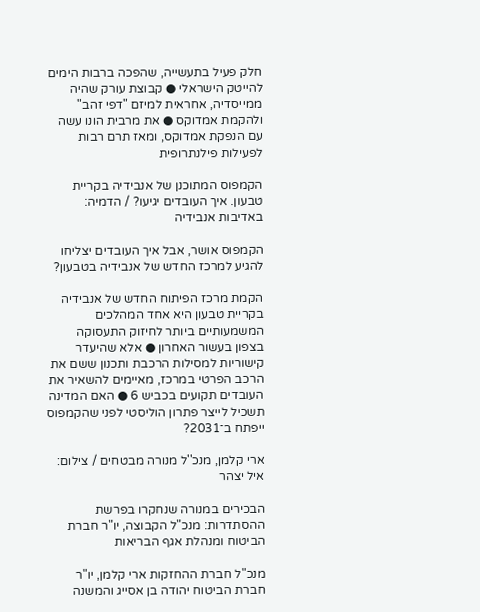חלק פעיל בתעשייה, שהפכה ברבות הימים להייטק הישראלי ● קבוצת עורק שהיה ממייסדיה, אחראית למיזם "דפי זהב" ולהקמת אמדוקס ● את מרבית הונו עשה עם הנפקת אמדוקס, ומאז תרם רבות לפעילות פילנתרופית

הקמפוס המתוכנן של אנבידיה בקריית טבעון. איך העובדים יגיעו? / הדמיה: באדיבות אנבידיה

הקמפוס אושר, אבל איך העובדים יצליחו להגיע למרכז החדש של אנבידיה בטבעון?

הקמת מרכז הפיתוח החדש של אנבידיה בקריית טבעון היא אחד המהלכים המשמעותיים ביותר לחיזוק התעסוקה בצפון בעשור האחרון ● אלא שהיעדר קישוריות למסילות הרכבת ותכנון ששם את הרכב הפרטי במרכז, מאיימים להשאיר את העובדים תקועים בכביש 6 ● האם המדינה תשכיל לייצר פתרון הוליסטי לפני שהקמפוס ייפתח ב־2031?

ארי קלמן, מנכ''ל מנורה מבטחים / צילום: איל יצהר

הבכירים במנורה שנחקרו בפרשת ההסתדרות: מנכ"ל הקבוצה, יו"ר חברת הביטוח ומנהלת אגף הבריאות

מנכ"ל חברת ההחזקות ארי קלמן, יו"ר חברת הביטוח יהודה בן אסייג והמשנה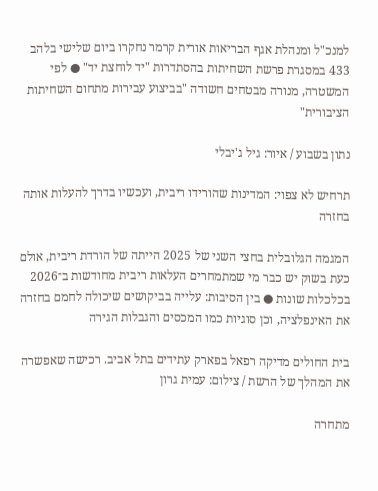למנכ"ל ומנהלת אגף הבריאות אורית קרמר נחקרו ביום שלישי בלהב 433 במסגרת פרשת השחיתות בהסתדרות "יד לוחצת יד" ● לפי המשטרה, מנורה מבטחים חשודה "בביצוע עבירות מתחום השחיתות הציבורית"

נתון בשבוע / איור: גיל ג'יבלי

תרחיש לא צפוי: המדינות שהורידו ריבית, ועכשיו בדרך להעלות אותה בחזרה

המגמה הגלובלית בחצי השני של 2025 הייתה של הורדת ריבית, אולם כעת בשוק יש כבר מי שמתמחרים העלאות ריבית מחודשות ב־2026 בכלכלות שונות ● בין הסיבות: עלייה בביקושים שיכולה לחמם בחזרה את האינפלציה, וכן סוגיות כמו המכסים והגבלות הגירה

בית החולים מדיקה רפאל בפארק עתידים בתל אביב. רכישה שאפשרה את המהלך של הרשת / צילום: עמית גרון

מתחרה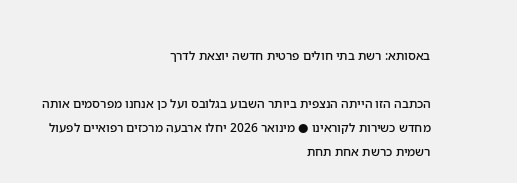באסותא: רשת בתי חולים פרטית חדשה יוצאת לדרך

הכתבה הזו הייתה הנצפית ביותר השבוע בגלובס ועל כן אנחנו מפרסמים אותה מחדש כשירות לקוראינו ● מינואר 2026 יחלו ארבעה מרכזים רפואיים לפעול רשמית כרשת אחת תחת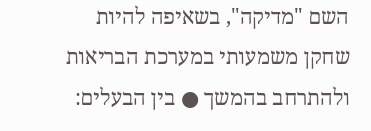השם "מדיקה", בשאיפה להיות שחקן משמעותי במערכת הבריאות ולהתרחב בהמשך ● בין הבעלים: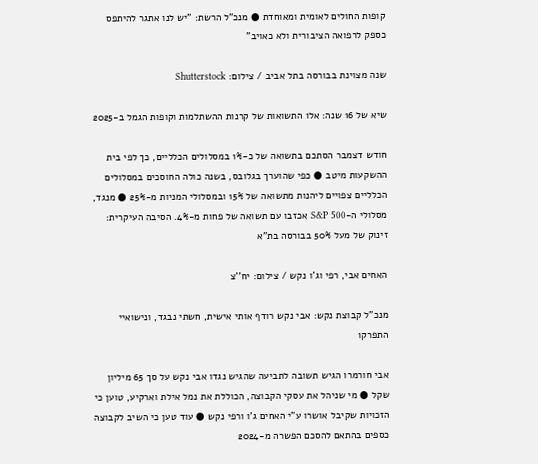קופות החולים לאומית ומאוחדת ● מנכ"ל הרשת: "יש לנו אתגר להיתפס כספק לרפואה הציבורית ולא כאויב"

שנה מצוינת בבורסה בתל אביב / צילום: Shutterstock

שיא של 16 שנה: אלו התשואות של קרנות ההשתלמות וקופות הגמל ב-2025

חודש דצמבר הסתכם בתשואה של כ-1% במסלולים הכלליים, כך לפי בית ההשקעות מיטב ● כפי שהוערך בגלובס, בשנה כולה החוסכים במסלולים הכלליים צפויים ליהנות מתשואה של 15% ובמסלולי המניות מ-25% ● מנגד, מסלולי ה-S&P 500 אכזבו עם תשואה של פחות מ-4%. הסיבה העיקרית: זינוק של מעל 50% בבורסה בת"א

האחים אבי, רפי וג'ו נקש / צילום: יח''צ

מנכ"ל קבוצת נקש: אבי נקש רודף אותי אישית, חשתי נבגד, ונישואיי התפרקו

אבי חורמרו הגיש תשובה לתביעה שהגיש נגדו אבי נקש על סך 65 מיליון שקל ● מי שניהל את עסקי הקבוצה, הכוללת את נמל אילת וארקיע, טוען כי הזכויות שקיבל אושרו ע"י האחים ג'ו ורפי נקש ● עוד טען כי השיב לקבוצה כספים בהתאם להסכם הפשרה מ-2024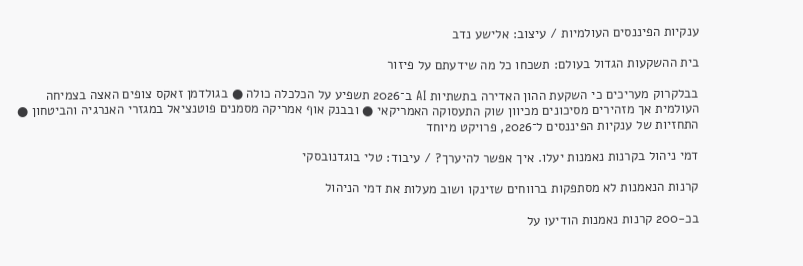ענקיות הפיננסים העולמיות / עיצוב: אלישע נדב

בית ההשקעות הגדול בעולם: תשכחו כל מה שידעתם על פיזור

בבלקרוק מעריכים כי השקעת ההון האדירה בתשתיות AI ב־2026 תשפיע על הכלכלה כולה ● בגולדמן זאקס צופים האצה בצמיחה העולמית אך מזהירים מסיכונים מכיוון שוק התעסוקה האמריקאי ● ובבנק אוף אמריקה מסמנים פוטנציאל במגזרי האנרגיה והביטחון ● התחזיות של ענקיות הפיננסים ל־2026, פרויקט מיוחד

דמי ניהול בקרנות נאמנות יעלו. איך אפשר להיערך? / עיבוד: טלי בוגדנובסקי

קרנות הנאמנות לא מסתפקות ברווחים שזינקו ושוב מעלות את דמי הניהול

בכ-200 קרנות נאמנות הודיעו על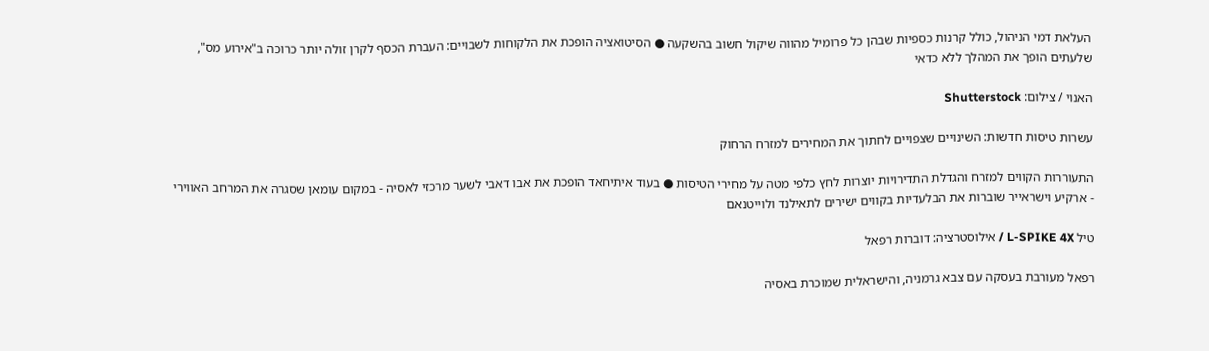העלאת דמי הניהול, כולל קרנות כספיות שבהן כל פרומיל מהווה שיקול חשוב בהשקעה ● הסיטואציה הופכת את הלקוחות לשבויים: העברת הכסף לקרן זולה יותר כרוכה ב"אירוע מס", שלעתים הופך את המהלך ללא כדאי

האנוי / צילום: Shutterstock

עשרות טיסות חדשות: השינויים שצפויים לחתוך את המחירים למזרח הרחוק

התעוררות הקווים למזרח והגדלת התדירויות יוצרות לחץ כלפי מטה על מחירי הטיסות ● בעוד איתיחאד הופכת את אבו דאבי לשער מרכזי לאסיה - במקום עומאן שסגרה את המרחב האווירי - ארקיע וישראייר שוברות את הבלעדיות בקווים ישירים לתאילנד ולוייטנאם

טיל L-SPIKE 4X / אילוסטרציה: דוברות רפאל

רפאל מעורבת בעסקה עם צבא גרמניה, והישראלית שמוכרת באסיה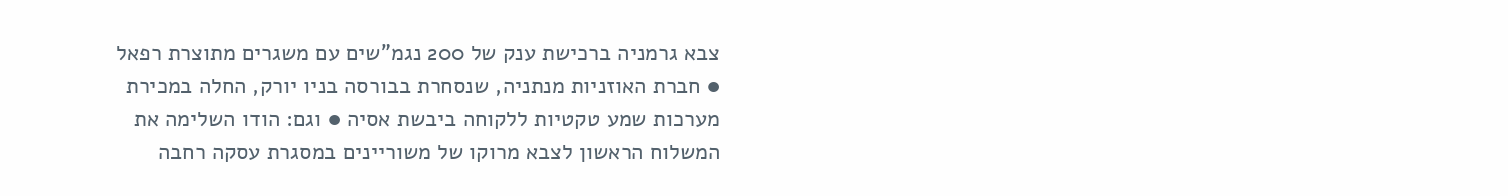צבא גרמניה ברכישת ענק של 200 נגמ"שים עם משגרים מתוצרת רפאל ● חברת האוזניות מנתניה, שנסחרת בבורסה בניו יורק, החלה במכירת מערכות שמע טקטיות ללקוחה ביבשת אסיה ● וגם: הודו השלימה את המשלוח הראשון לצבא מרוקו של משוריינים במסגרת עסקה רחבה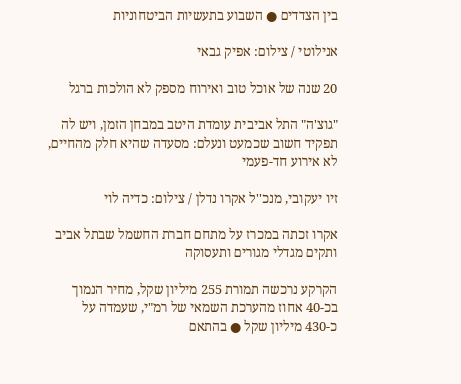בין הצדדים ● השבוע בתעשיות הביטחוניות

אנילוטי / צילום: אפיק גבאי

20 שנה של אוכל טוב ואירוח מספק לא הולכות ברגל

"גוצ'ה" התל אביבית עומדת היטב במבחן הזמן, ויש לה תפקיד חשוב שכמעט ונעלם: מסעדה שהיא חלק מהחיים, לא אירוע חד-פעמי

זיו יעקובי, מנכ''ל אקרו נדלן / צילום: כדיה לוי

אקרו זכתה במכרז על מתחם חברת החשמל שבתל אביב ותקים מגדלי מגורים ותעסוקה

הקרקע נרכשה תמורת 255 מיליון שקל, מחיר הנמוך בכ-40 אחוז מהערכת השמאי של רמ"י, שעמדה על כ-430 מיליון שקל ● בהתאם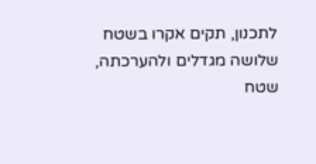לתכנון, תקים אקרו בשטח שלושה מגדלים ולהערכתה, שטח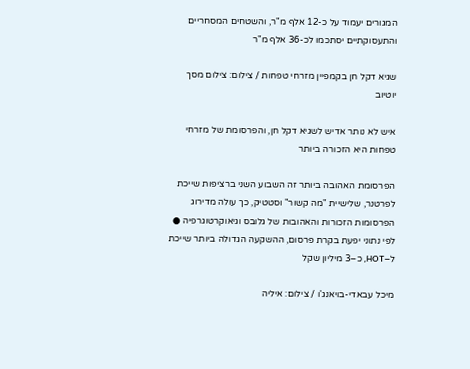המגורים יעמוד על כ-12 אלף מ"ר, והשטחים המסחריים והתעסוקתיים יסתכמו לכ-36 אלף מ"ר

שגיא דקל חן בקמפיין מזרחי טפחות / צילום: צילום מסך יוטיוב

איש לא נותר אדיש לשגיא דקל חן, והפרסומת של מזרחי טפחות היא הזכורה ביותר

הפרסומת האהובה ביותר זה השבוע השני ברציפות שייכת לפרטנר, שלישיית "מה קשור" וסטטיק, כך עולה מדירוג הפרסומות הזכורות והאהובות של גלובס וגיאוקרטוגרפיה ● לפי נתוני יפעת בקרת פרסום, ההשקעה הגדולה ביותר שייכת ל–HOT, כ–3 מיליון שקל

מיכל עבאדי-בויאנג'ו / צילום: איליה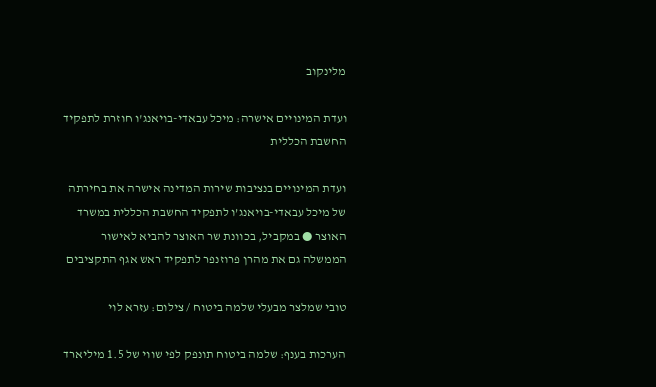מלינקוב

ועדת המינויים אישרה: מיכל עבאדי-בויאנג'ו חוזרת לתפקיד החשבת הכללית

ועדת המינויים בנציבות שירות המדינה אישרה את בחירתה של מיכל עבאדי-בויאנג’ו לתפקיד החשבת הכללית במשרד האוצר ● במקביל, בכוונת שר האוצר להביא לאישור הממשלה גם את מהרן פרוזנפר לתפקיד ראש אגף התקציבים

טובי שמלצר מבעלי שלמה ביטוח / צילום: עזרא לוי

הערכות בענף: שלמה ביטוח תונפק לפי שווי של 1.5 מיליארד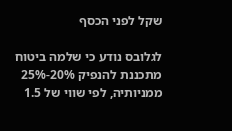שקל לפני הכסף

לגלובס נודע כי שלמה ביטוח מתכננת להנפיק 20%-25% ממניותיה, לפי שווי של 1.5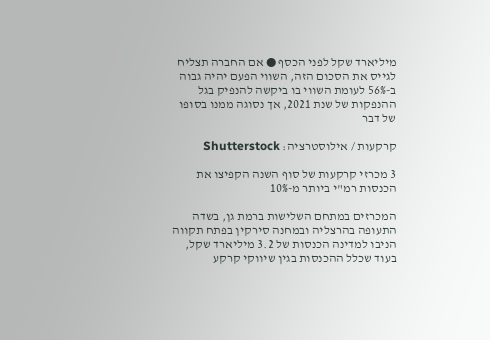מיליארד שקל לפני הכסף ● אם החברה תצליח לגייס את הסכום הזה, השווי הפעם יהיה גבוה ב-56% לעומת השווי בו ביקשה להנפיק בגל ההנפקות של שנת 2021, אך נסוגה ממנו בסופו של דבר

קרקעות / אילוסטרציה: Shutterstock

3 מכרזי קרקעות של סוף השנה הקפיצו את הכנסות רמ"י ביותר מ-10%

המכרזים במתחם השלישות ברמת גן, בשדה התעופה בהרצליה ובמחנה סירקין בפתח תקווה הניבו למדינה הכנסות של 3.2 מיליארד שקל, בעוד שכלל ההכנסות בגין שיווקי קרקע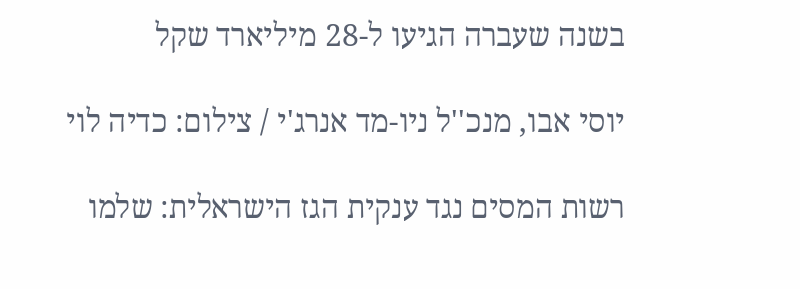בשנה שעברה הגיעו ל-28 מיליארד שקל

יוסי אבו, מנכ''ל ניו-מד אנרג'י / צילום: כדיה לוי

רשות המסים נגד ענקית הגז הישראלית: שלמו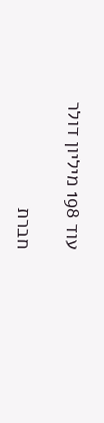עוד 198 מיליון דולר

חברת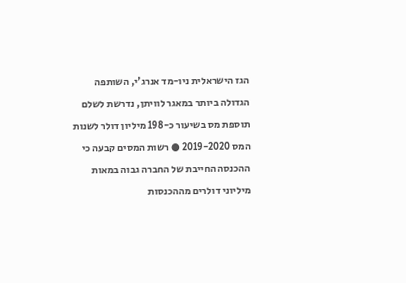הגז הישראלית ניו-מד אנרג'י, השותפה הגדולה ביותר במאגר לוויתן, נדרשת לשלם תוספת מס בשיעור כ-198 מיליון דולר לשנות המס 2019-2020 ● רשות המסים קבעה כי ההכנסה החייבת של החברה גבוה במאות מיליוני דולרים מההכנסות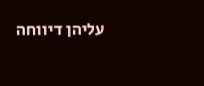עליהן דיווחה